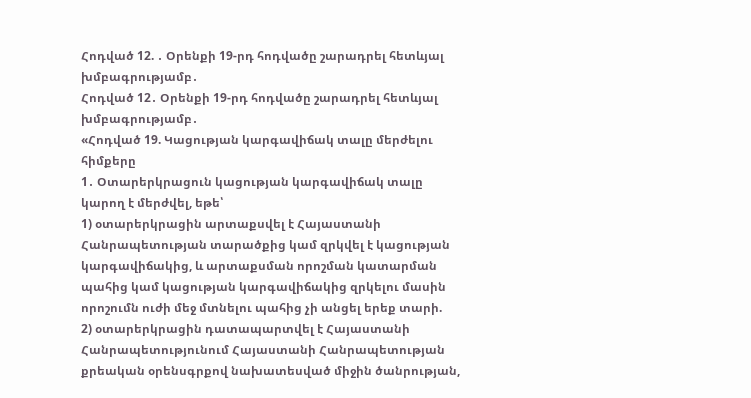Հոդված 12. ․ Օրենքի 19-րդ հոդվածը շարադրել հետևյալ խմբագրությամբ․
Հոդված 12․ Օրենքի 19-րդ հոդվածը շարադրել հետևյալ խմբագրությամբ․
«Հոդված 19. Կացության կարգավիճակ տալը մերժելու հիմքերը
1․ Օտարերկրացուն կացության կարգավիճակ տալը կարող է մերժվել, եթե՝
1) օտարերկրացին արտաքսվել է Հայաստանի Հանրապետության տարածքից կամ զրկվել է կացության կարգավիճակից, և արտաքսման որոշման կատարման պահից կամ կացության կարգավիճակից զրկելու մասին որոշումն ուժի մեջ մտնելու պահից չի անցել երեք տարի.
2) օտարերկրացին դատապարտվել է Հայաստանի Հանրապետությունում Հայաստանի Հանրապետության քրեական օրենսգրքով նախատեսված միջին ծանրության,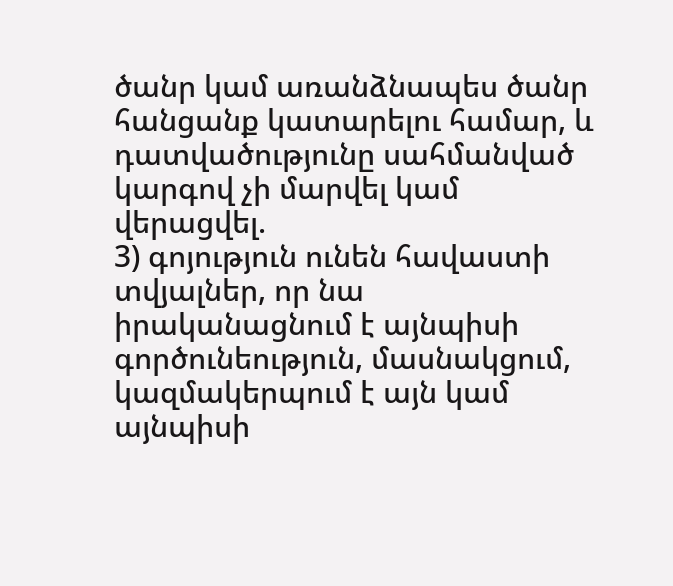ծանր կամ առանձնապես ծանր հանցանք կատարելու համար, և դատվածությունը սահմանված կարգով չի մարվել կամ վերացվել.
3) գոյություն ունեն հավաստի տվյալներ, որ նա իրականացնում է այնպիսի գործունեություն, մասնակցում, կազմակերպում է այն կամ այնպիսի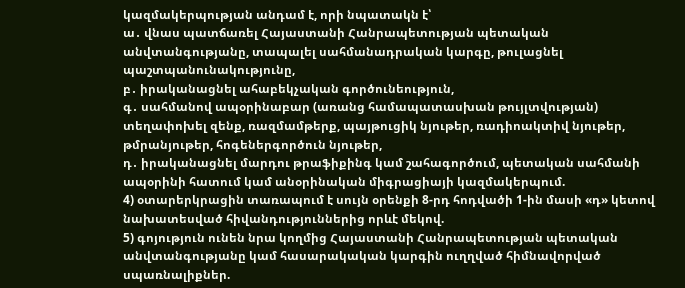կազմակերպության անդամ է, որի նպատակն է՝
ա․ վնաս պատճառել Հայաստանի Հանրապետության պետական անվտանգությանը, տապալել սահմանադրական կարգը, թուլացնել պաշտպանունակությունը,
բ․ իրականացնել ահաբեկչական գործունեություն,
գ․ սահմանով ապօրինաբար (առանց համապատասխան թույլտվության) տեղափոխել զենք, ռազմամթերք, պայթուցիկ նյութեր, ռադիոակտիվ նյութեր, թմրանյութեր, հոգեներգործուն նյութեր,
դ․ իրականացնել մարդու թրաֆիքինգ կամ շահագործում, պետական սահմանի ապօրինի հատում կամ անօրինական միգրացիայի կազմակերպում.
4) օտարերկրացին տառապում է սույն օրենքի 8-րդ հոդվածի 1-ին մասի «դ» կետով նախատեսված հիվանդություններից որևէ մեկով.
5) գոյություն ունեն նրա կողմից Հայաստանի Հանրապետության պետական անվտանգությանը կամ հասարակական կարգին ուղղված հիմնավորված սպառնալիքներ.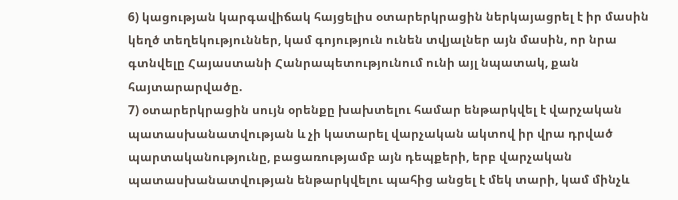6) կացության կարգավիճակ հայցելիս օտարերկրացին ներկայացրել է իր մասին կեղծ տեղեկություններ, կամ գոյություն ունեն տվյալներ այն մասին, որ նրա գտնվելը Հայաստանի Հանրապետությունում ունի այլ նպատակ, քան հայտարարվածը.
7) օտարերկրացին սույն օրենքը խախտելու համար ենթարկվել է վարչական պատասխանատվության և չի կատարել վարչական ակտով իր վրա դրված պարտականությունը, բացառությամբ այն դեպքերի, երբ վարչական պատասխանատվության ենթարկվելու պահից անցել է մեկ տարի, կամ մինչև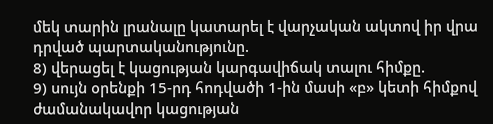մեկ տարին լրանալը կատարել է վարչական ակտով իր վրա դրված պարտականությունը.
8) վերացել է կացության կարգավիճակ տալու հիմքը.
9) սույն օրենքի 15-րդ հոդվածի 1-ին մասի «բ» կետի հիմքով ժամանակավոր կացության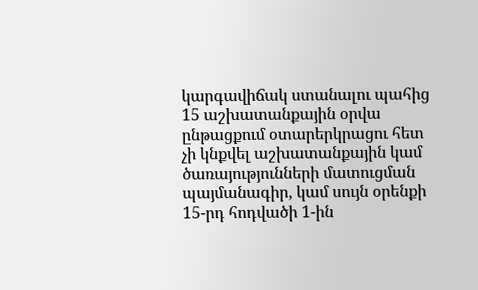կարգավիճակ ստանալու պահից 15 աշխատանքային օրվա ընթացքում օտարերկրացու հետ չի կնքվել աշխատանքային կամ ծառայությունների մատուցման պայմանագիր, կամ սույն օրենքի 15-րդ հոդվածի 1-ին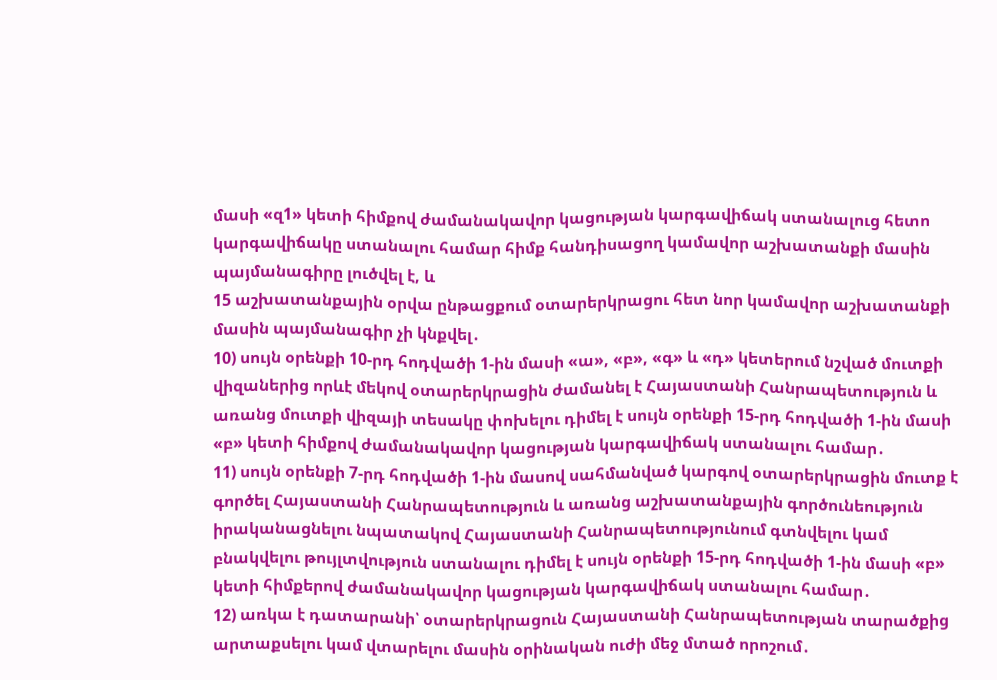մասի «զ1» կետի հիմքով ժամանակավոր կացության կարգավիճակ ստանալուց հետո կարգավիճակը ստանալու համար հիմք հանդիսացող կամավոր աշխատանքի մասին պայմանագիրը լուծվել է, և
15 աշխատանքային օրվա ընթացքում օտարերկրացու հետ նոր կամավոր աշխատանքի մասին պայմանագիր չի կնքվել․
10) սույն օրենքի 10-րդ հոդվածի 1-ին մասի «ա», «բ», «գ» և «դ» կետերում նշված մուտքի վիզաներից որևէ մեկով օտարերկրացին ժամանել է Հայաստանի Հանրապետություն և առանց մուտքի վիզայի տեսակը փոխելու դիմել է սույն օրենքի 15-րդ հոդվածի 1-ին մասի «բ» կետի հիմքով ժամանակավոր կացության կարգավիճակ ստանալու համար․
11) սույն օրենքի 7-րդ հոդվածի 1-ին մասով սահմանված կարգով օտարերկրացին մուտք է գործել Հայաստանի Հանրապետություն և առանց աշխատանքային գործունեություն իրականացնելու նպատակով Հայաստանի Հանրապետությունում գտնվելու կամ բնակվելու թույլտվություն ստանալու դիմել է սույն օրենքի 15-րդ հոդվածի 1-ին մասի «բ» կետի հիմքերով ժամանակավոր կացության կարգավիճակ ստանալու համար․
12) առկա է դատարանի՝ օտարերկրացուն Հայաստանի Հանրապետության տարածքից արտաքսելու կամ վտարելու մասին օրինական ուժի մեջ մտած որոշում․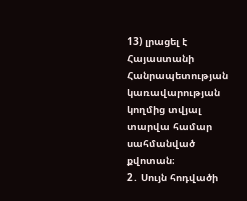13) լրացել է Հայաստանի Հանրապետության կառավարության կողմից տվյալ տարվա համար սահմանված քվոտան։
2․ Սույն հոդվածի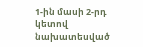1-ին մասի 2-րդ կետով նախատեսված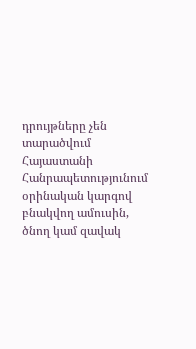դրույթները չեն տարածվում Հայաստանի Հանրապետությունում օրինական կարգով բնակվող ամուսին, ծնող կամ զավակ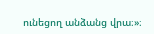ունեցող անձանց վրա։»։